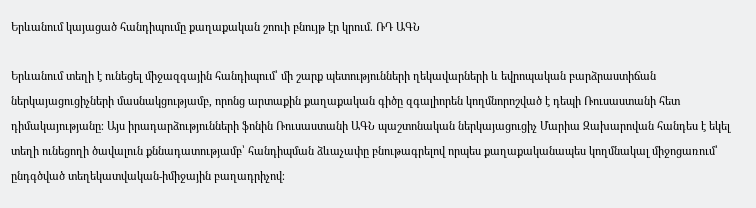Երևանում կայացած հանդիպումը քաղաքական շոուի բնույթ էր կրում. ՌԴ ԱԳՆ

Երևանում տեղի է ունեցել միջազգային հանդիպում՝ մի շարք պետությունների ղեկավարների և եվրոպական բարձրաստիճան ներկայացուցիչների մասնակցությամբ, որոնց արտաքին քաղաքական գիծը զգալիորեն կողմնորոշված է դեպի Ռուսաստանի հետ դիմակայությանը։ Այս իրադարձությունների ֆոնին Ռուսաստանի ԱԳՆ պաշտոնական ներկայացուցիչ Մարիա Զախարովան հանդես է եկել տեղի ունեցողի ծավալուն քննադատությամբ՝ հանդիպման ձևաչափը բնութագրելով որպես քաղաքականապես կողմնակալ միջոցառում՝ ընդգծված տեղեկատվական-իմիջային բաղադրիչով։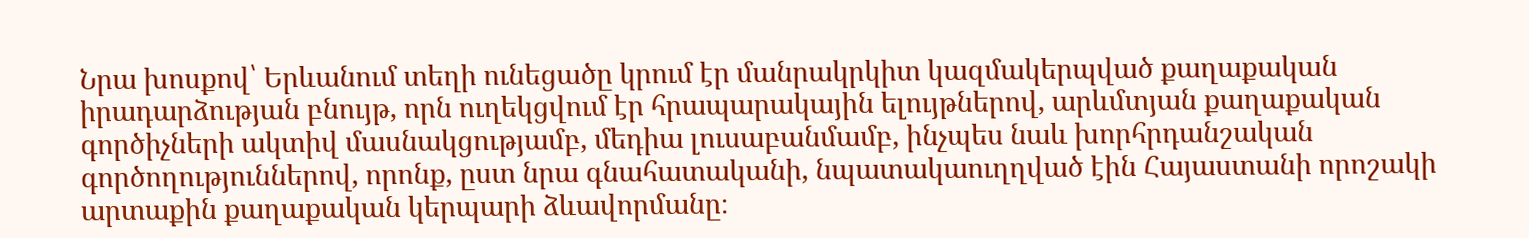Նրա խոսքով՝ Երևանում տեղի ունեցածը կրում էր մանրակրկիտ կազմակերպված քաղաքական իրադարձության բնույթ, որն ուղեկցվում էր հրապարակային ելույթներով, արևմտյան քաղաքական գործիչների ակտիվ մասնակցությամբ, մեդիա լուսաբանմամբ, ինչպես նաև խորհրդանշական գործողություններով, որոնք, ըստ նրա գնահատականի, նպատակաուղղված էին Հայաստանի որոշակի արտաքին քաղաքական կերպարի ձևավորմանը։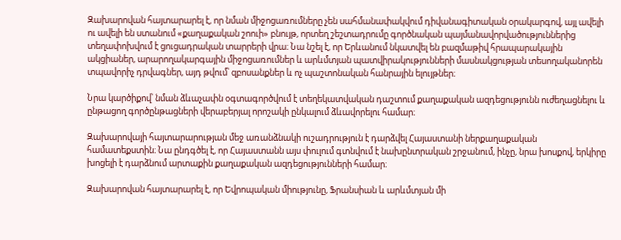Զախարովան հայտարարել է, որ նման միջոցառումները չեն սահմանափակվում դիվանագիտական օրակարգով, այլ ավելի ու ավելի են ստանում «քաղաքական շոուի» բնույթ, որտեղ շեշտադրումը գործնական պայմանավորվածություններից տեղափոխվում է ցուցադրական տարրերի վրա։ Նա նշել է, որ Երևանում նկատվել են բազմաթիվ հրապարակային ակցիաներ, արարողակարգային միջոցառումներ և արևմտյան պատվիրակությունների մասնակցության տեսողականորեն տպավորիչ դրվագներ, այդ թվում՝ զբոսանքներ և ոչ պաշտոնական հանրային ելույթներ։

Նրա կարծիքով՝ նման ձևաչափն օգտագործվում է տեղեկատվական դաշտում քաղաքական ազդեցությունն ուժեղացնելու և ընթացող գործընթացների վերաբերյալ որոշակի ընկալում ձևավորելու համար։

Զախարովայի հայտարարության մեջ առանձնակի ուշադրություն է դարձվել Հայաստանի ներքաղաքական համատեքստին։ Նա ընդգծել է, որ Հայաստանն այս փուլում գտնվում է նախընտրական շրջանում, ինչը, նրա խոսքով, երկիրը խոցելի է դարձնում արտաքին քաղաքական ազդեցությունների համար։

Զախարովան հայտարարել է, որ Եվրոպական միությունը, Ֆրանսիան և արևմտյան մի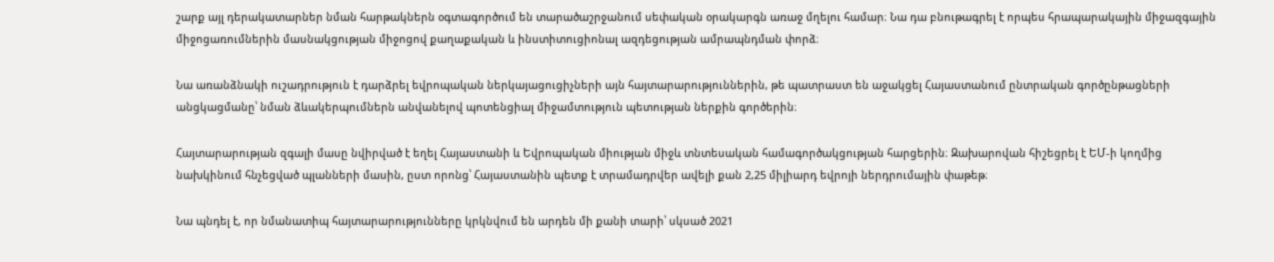շարք այլ դերակատարներ նման հարթակներն օգտագործում են տարածաշրջանում սեփական օրակարգն առաջ մղելու համար։ Նա դա բնութագրել է որպես հրապարակային միջազգային միջոցառումներին մասնակցության միջոցով քաղաքական և ինստիտուցիոնալ ազդեցության ամրապնդման փորձ։

Նա առանձնակի ուշադրություն է դարձրել եվրոպական ներկայացուցիչների այն հայտարարություններին, թե պատրաստ են աջակցել Հայաստանում ընտրական գործընթացների անցկացմանը՝ նման ձևակերպումներն անվանելով պոտենցիալ միջամտություն պետության ներքին գործերին։

Հայտարարության զգալի մասը նվիրված է եղել Հայաստանի և Եվրոպական միության միջև տնտեսական համագործակցության հարցերին։ Զախարովան հիշեցրել է ԵՄ-ի կողմից նախկինում հնչեցված պլանների մասին, ըստ որոնց՝ Հայաստանին պետք է տրամադրվեր ավելի քան 2,25 միլիարդ եվրոյի ներդրումային փաթեթ։

Նա պնդել է, որ նմանատիպ հայտարարությունները կրկնվում են արդեն մի քանի տարի՝ սկսած 2021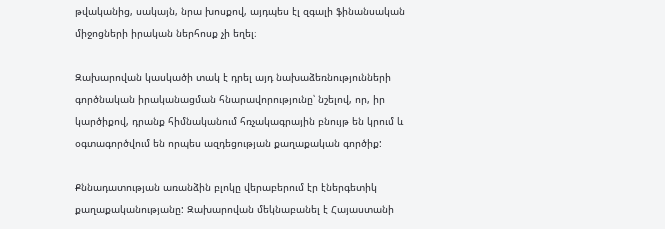թվականից, սակայն, նրա խոսքով, այդպես էլ զգալի ֆինանսական միջոցների իրական ներհոսք չի եղել։

Զախարովան կասկածի տակ է դրել այդ նախաձեռնությունների գործնական իրականացման հնարավորությունը՝ նշելով, որ, իր կարծիքով, դրանք հիմնականում հռչակագրային բնույթ են կրում և օգտագործվում են որպես ազդեցության քաղաքական գործիք:

Քննադատության առանձին բլոկը վերաբերում էր էներգետիկ քաղաքականությանը: Զախարովան մեկնաբանել է Հայաստանի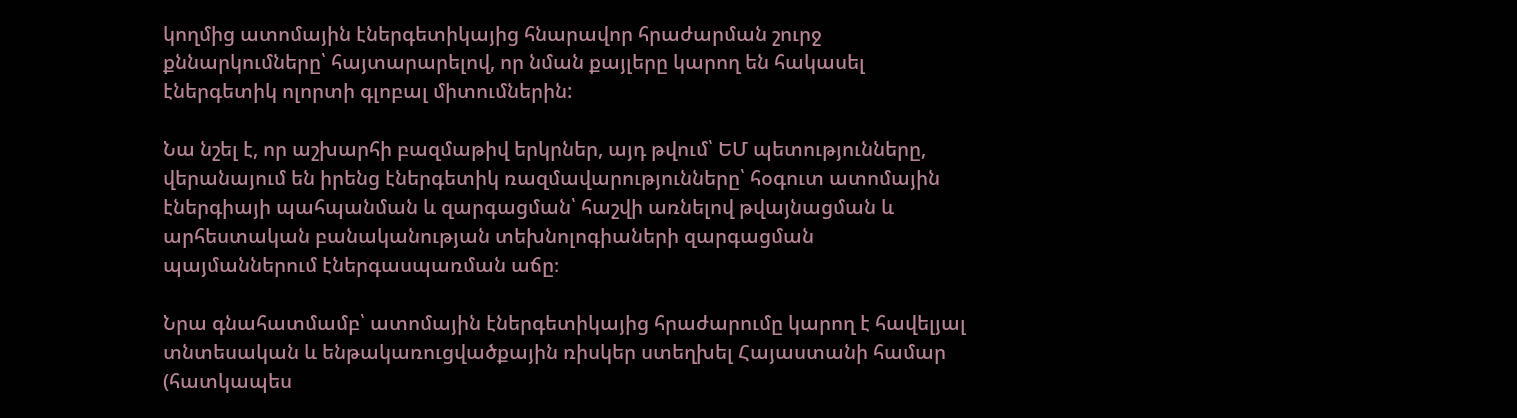կողմից ատոմային էներգետիկայից հնարավոր հրաժարման շուրջ քննարկումները՝ հայտարարելով, որ նման քայլերը կարող են հակասել էներգետիկ ոլորտի գլոբալ միտումներին:

Նա նշել է, որ աշխարհի բազմաթիվ երկրներ, այդ թվում՝ ԵՄ պետությունները, վերանայում են իրենց էներգետիկ ռազմավարությունները՝ հօգուտ ատոմային էներգիայի պահպանման և զարգացման՝ հաշվի առնելով թվայնացման և արհեստական բանականության տեխնոլոգիաների զարգացման պայմաններում էներգասպառման աճը։

Նրա գնահատմամբ՝ ատոմային էներգետիկայից հրաժարումը կարող է հավելյալ տնտեսական և ենթակառուցվածքային ռիսկեր ստեղխել Հայաստանի համար (հատկապես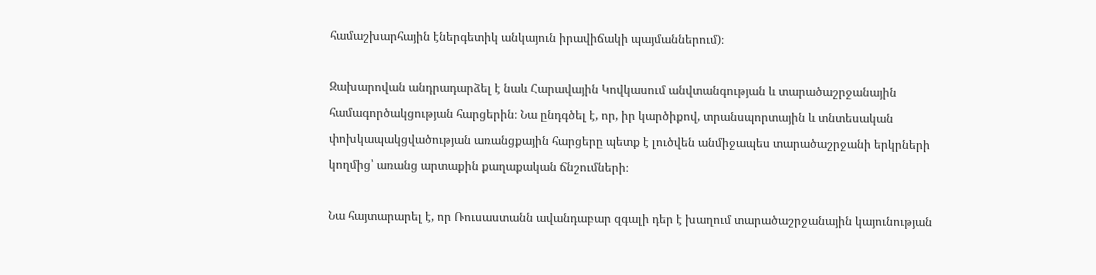համաշխարհային էներգետիկ անկայուն իրավիճակի պայմաններում)։

Զախարովան անդրադարձել է նաև Հարավային Կովկասում անվտանգության և տարածաշրջանային համագործակցության հարցերին։ Նա ընդգծել է, որ, իր կարծիքով, տրանսպորտային և տնտեսական փոխկապակցվածության առանցքային հարցերը պետք է լուծվեն անմիջապես տարածաշրջանի երկրների կողմից՝ առանց արտաքին քաղաքական ճնշումների։

Նա հայտարարել է, որ Ռուսաստանն ավանդաբար զգալի դեր է խաղում տարածաշրջանային կայունության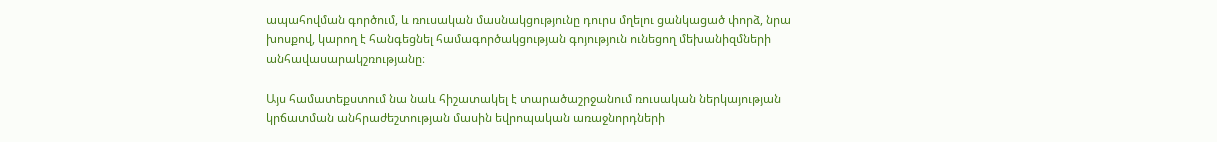ապահովման գործում, և ռուսական մասնակցությունը դուրս մղելու ցանկացած փորձ, նրա խոսքով, կարող է հանգեցնել համագործակցության գոյություն ունեցող մեխանիզմների անհավասարակշռությանը։

Այս համատեքստում նա նաև հիշատակել է տարածաշրջանում ռուսական ներկայության կրճատման անհրաժեշտության մասին եվրոպական առաջնորդների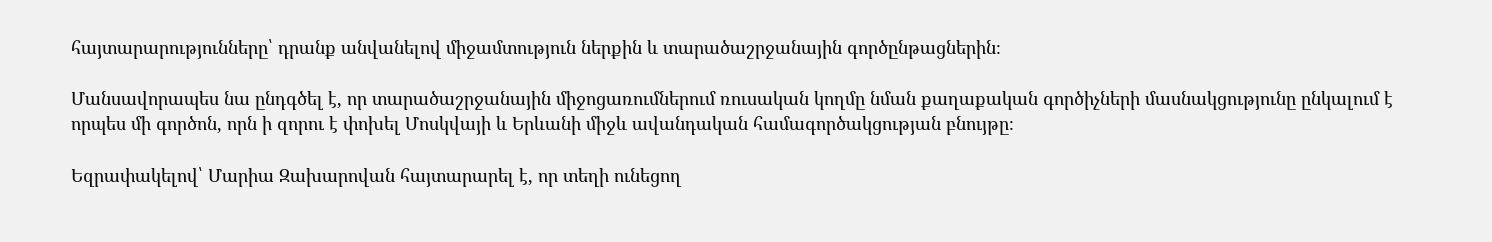հայտարարությունները՝ դրանք անվանելով միջամտություն ներքին և տարածաշրջանային գործընթացներին։

Մանսավորապես նա ընդգծել է, որ տարածաշրջանային միջոցառումներում ռուսական կողմը նման քաղաքական գործիչների մասնակցությունը ընկալում է որպես մի գործոն, որն ի զորու է փոխել Մոսկվայի և Երևանի միջև ավանդական համագործակցության բնույթը։

Եզրափակելով՝ Մարիա Զախարովան հայտարարել է, որ տեղի ունեցող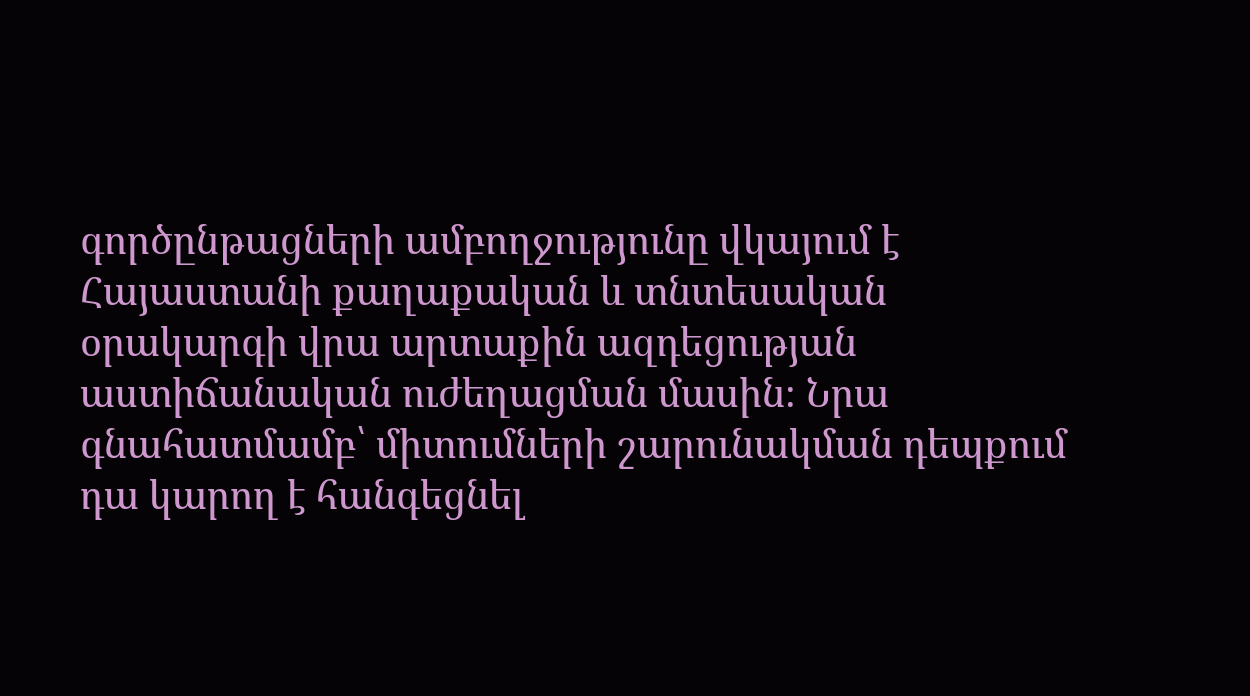գործընթացների ամբողջությունը վկայում է Հայաստանի քաղաքական և տնտեսական օրակարգի վրա արտաքին ազդեցության աստիճանական ուժեղացման մասին։ Նրա գնահատմամբ՝ միտումների շարունակման դեպքում դա կարող է հանգեցնել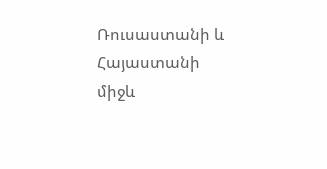Ռուսաստանի և Հայաստանի միջև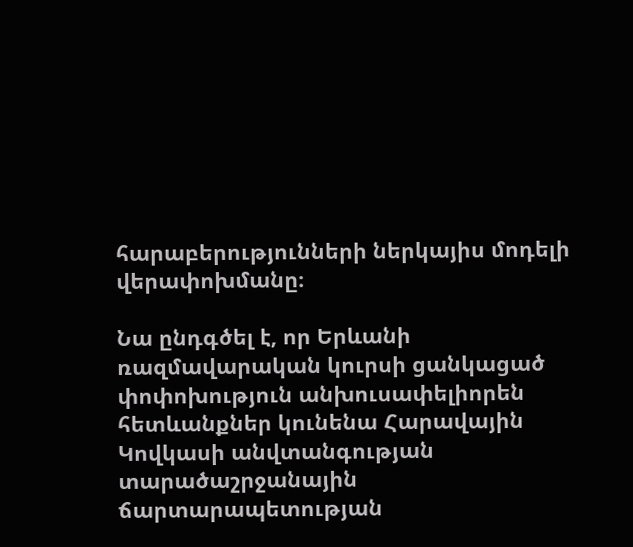հարաբերությունների ներկայիս մոդելի վերափոխմանը։

Նա ընդգծել է, որ Երևանի ռազմավարական կուրսի ցանկացած փոփոխություն անխուսափելիորեն հետևանքներ կունենա Հարավային Կովկասի անվտանգության տարածաշրջանային ճարտարապետության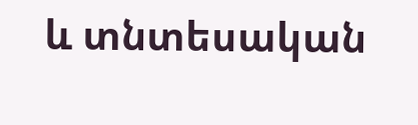և տնտեսական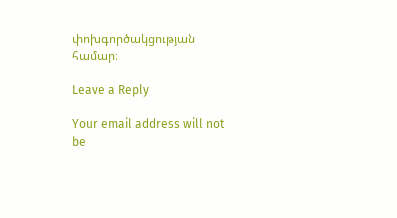փոխգործակցության համար։

Leave a Reply

Your email address will not be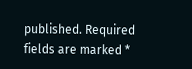published. Required fields are marked *